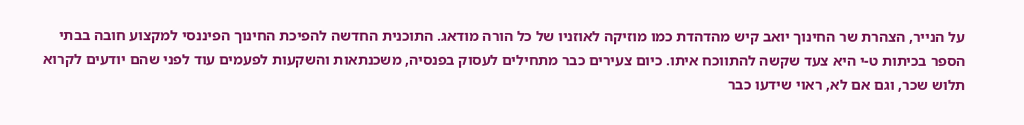על הנייר, הצהרת שר החינוך יואב קיש מהדהדת כמו מוזיקה לאוזניו של כל הורה מודאג. התוכנית החדשה להפיכת החינוך הפיננסי למקצוע חובה בבתי הספר בכיתות ט-י היא צעד שקשה להתווכח איתו. כיום צעירים כבר מתחילים לעסוק בפנסיה, משכנתאות והשקעות לפעמים עוד לפני שהם יודעים לקרוא תלוש שכר, וגם אם לא, ראוי שידעו כבר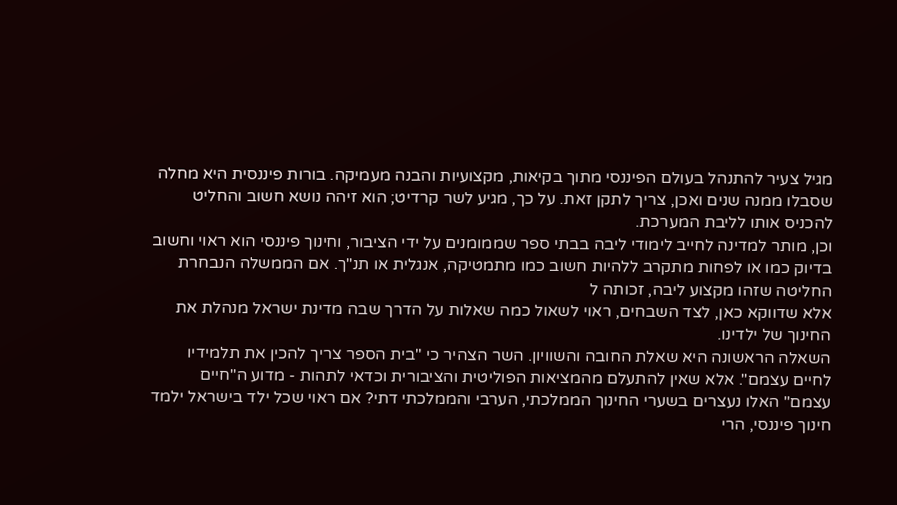מגיל צעיר להתנהל בעולם הפיננסי מתוך בקיאות, מקצועיות והבנה מעמיקה. בורות פיננסית היא מחלה שסבלו ממנה שנים ואכן, צריך לתקן זאת. על כך, מגיע לשר קרדיט; הוא זיהה נושא חשוב והחליט להכניס אותו לליבת המערכת.
וכן, מותר למדינה לחייב לימודי ליבה בבתי ספר שממומנים על ידי הציבור, וחינוך פיננסי הוא ראוי וחשוב בדיוק כמו או לפחות מתקרב ללהיות חשוב כמו מתמטיקה, אנגלית או תנ"ך. אם הממשלה הנבחרת החליטה שזהו מקצוע ליבה, זכותה ל
אלא שדווקא כאן, לצד השבחים, ראוי לשאול כמה שאלות על הדרך שבה מדינת ישראל מנהלת את החינוך של ילדינו.
השאלה הראשונה היא שאלת החובה והשוויון. השר הצהיר כי "בית הספר צריך להכין את תלמידיו לחיים עצמם". אלא שאין להתעלם מהמציאות הפוליטית והציבורית וכדאי לתהות - מדוע ה"חיים עצמם" האלו נעצרים בשערי החינוך הממלכתי, הערבי והממלכתי דתי? אם ראוי שכל ילד בישראל ילמד חינוך פיננסי, הרי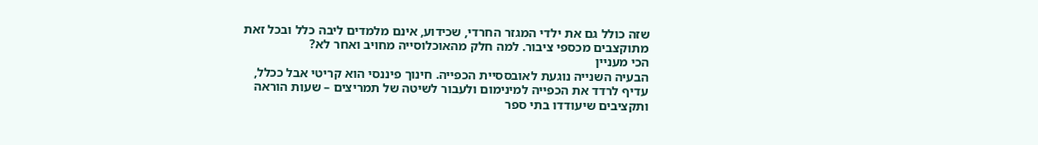שזה כולל גם את ילדי המגזר החרדי, שכידוע, אינם מלמדים ליבה כלל ובכל זאת מתוקצבים מכספי ציבור. למה חלק מהאוכלוסייה מחויב ואחר לא?
הכי מעניין
הבעיה השנייה נוגעת לאובססיית הכפייה. חינוך פיננסי הוא קריטי אבל ככלל, עדיף לרדד את הכפייה למינימום ולעבור לשיטה של תמריצים – שעות הוראה ותקציבים שיעודדו בתי ספר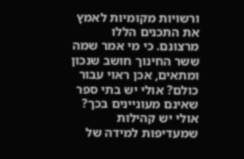ורשויות מקומיות לאמץ את התכנים הללו מרצונם. כי מי אמר שמה ששר החינוך חושב שנכון ומתאים, אכן ראוי עבור כולם? אולי יש בתי ספר שאינם מעוניינים בכך? אולי יש קהילות שמעדיפות למידה של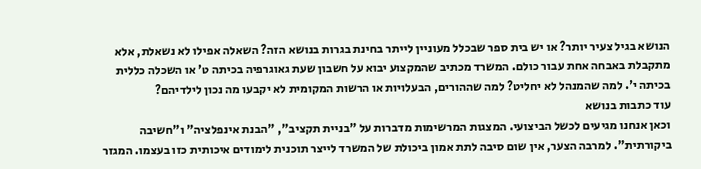הנושא בגיל צעיר יותר? או יש בית ספר שבכלל מעוניין לייתר בחינת בגרות בנושא הזה? השאלה אפילו לא נשאלת, אלא מתקבלת באבחה אחת עבור כולם. המשרד מכתיב שהמקצוע יבוא על חשבון שעת גאוגרפיה בכיתה ט' או השכלה כללית בכיתה י'. למה שהמנהל לא יחליט? למה שההורים, הבעלויות או הרשות המקומית לא יקבעו מה נכון לילדיהם?
עוד כתבות בנושא
וכאן אנחנו מגיעים לכשל הביצועי. המצגות המרשימות מדברות על "בניית תקציב", "הבנת אינפלציה" ו"חשיבה ביקורתית". למרבה הצער, אין שום סיבה לתת אמון ביכולת של המשרד לייצר תוכנית לימודים איכותית כזו בעצמו. המגזר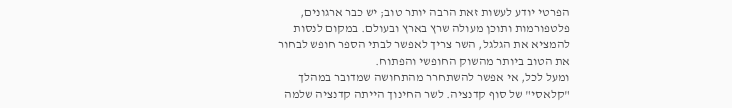הפרטי יודע לעשות זאת הרבה יותר טוב; יש כבר ארגונים, פלטפורמות ותוכן מעולה שרץ בארץ ובעולם. במקום לנסות להמציא את הגלגל, השר צריך לאפשר לבתי הספר חופש לבחור את הטוב ביותר מהשוק החופשי והפתוח.
ומעל לכל, אי אפשר להשתחרר מהתחושה שמדובר במהלך "קלאסי" של סוף קדנציה. לשר החינוך הייתה קדנציה שלמה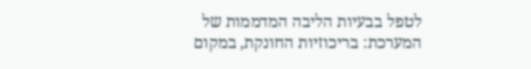לטפל בבעיות הליבה המדממות של המערכת: בריכוזיות החונקת, במקום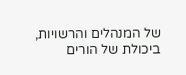של המנהלים והרשויות, ביכולת של הורים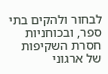לבחור ולהקים בתי ספר, ובכוחניות חסרת השקיפות של ארגוני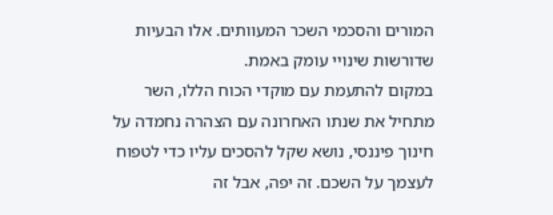המורים והסכמי השכר המעוותים. אלו הבעיות שדורשות שינויי עומק באמת.
במקום להתעמת עם מוקדי הכוח הללו, השר מתחיל את שנתו האחרונה עם הצהרה נחמדה על חינוך פיננסי, נושא שקל להסכים עליו כדי לטפוח לעצמך על השכם. זה יפה, אבל זה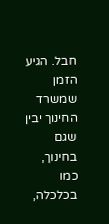חבל. הגיע הזמן שמשרד החינוך יבין שגם בחינוך, כמו בכלכלה,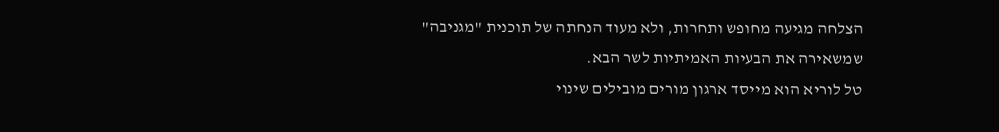הצלחה מגיעה מחופש ותחרות, ולא מעוד הנחתה של תוכנית "מגניבה" שמשאירה את הבעיות האמיתיות לשר הבא.
טל לוריא הוא מייסד ארגון מורים מובילים שינוי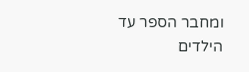ומחבר הספר עד הילדים